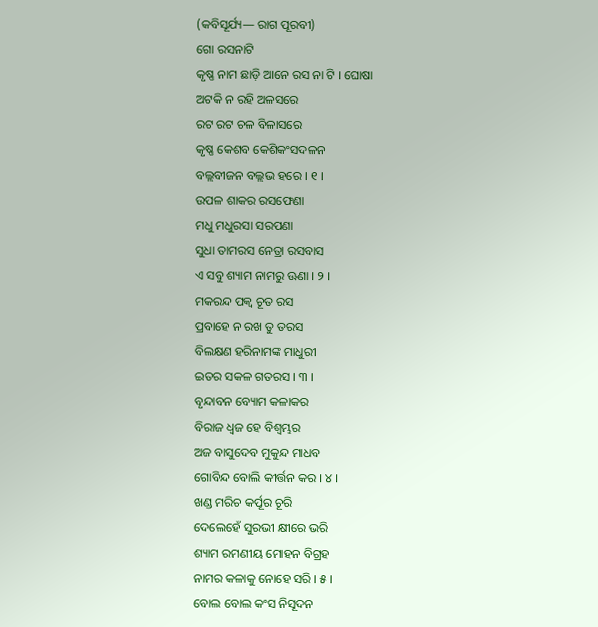(କବିସୂର୍ଯ୍ୟ— ରାଗ ପୂରବୀ)
ଗୋ ରସନାଟି
କୃଷ୍ଣ ନାମ ଛାଡ଼ି ଆନେ ରସ ନା ଟି । ଘୋଷା
ଅଟକି ନ ରହି ଅଳସରେ
ରଟ ରଟ ଚଳ ବିଳାସରେ
କୃଷ୍ଣ କେଶବ କେଶିକଂସଦଳନ
ବଲ୍ଲବୀଜନ ବଲ୍ଲଭ ହରେ । ୧ ।
ଉପଳ ଶାକର ରସଫେଣା
ମଧୁ ମଧୁରସା ସରପଣା
ସୁଧା ତାମରସ ନେତ୍ରା ରସବାସ
ଏ ସବୁ ଶ୍ୟାମ ନାମରୁ ଊଣା । ୨ ।
ମକରନ୍ଦ ପକ୍ୱ ଚୂତ ରସ
ପ୍ରବାହେ ନ ରଖ ତୁ ତରସ
ବିଲକ୍ଷଣ ହରିନାମଙ୍କ ମାଧୁରୀ
ଇତର ସକଳ ଗତରସ । ୩ ।
ବୃନ୍ଦାବନ ବ୍ୟୋମ କଳାକର
ବିରାଜ ଧ୍ୱଜ ହେ ବିଶ୍ୱମ୍ଭର
ଅଜ ବାସୁଦେବ ମୁକୁନ୍ଦ ମାଧବ
ଗୋବିନ୍ଦ ବୋଲି କୀର୍ତ୍ତନ କର । ୪ ।
ଖଣ୍ଡ ମରିଚ କର୍ପୂର ଚୂରି
ଦେଲେହେଁ ସୁରଭୀ କ୍ଷୀରେ ଭରି
ଶ୍ୟାମ ରମଣୀୟ ମୋହନ ବିଗ୍ରହ
ନାମର କଳାକୁ ନୋହେ ସରି । ୫ ।
ବୋଲ ବୋଲ କଂସ ନିସୂଦନ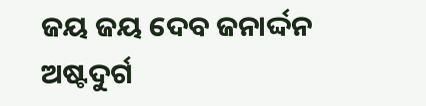ଜୟ ଜୟ ଦେବ ଜନାର୍ଦ୍ଦନ
ଅଷ୍ଟଦୁର୍ଗ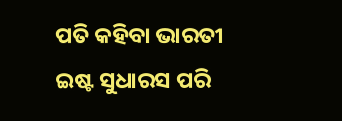ପତି କହିବା ଭାରତୀ
ଇଷ୍ଟ ସୁଧାରସ ପରି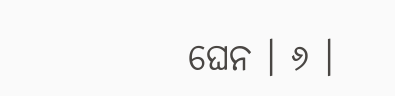ଘେନ । ୬ ।